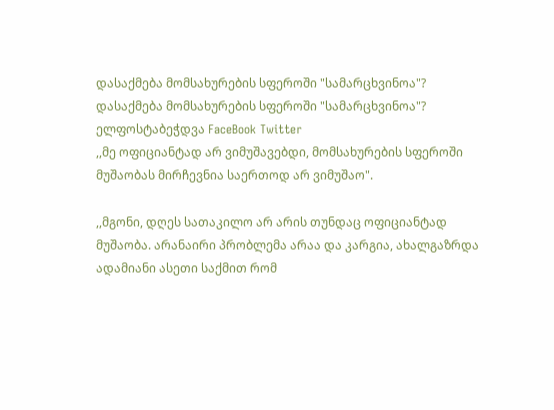დასაქმება მომსახურების სფეროში "სამარცხვინოა"?
დასაქმება მომსახურების სფეროში "სამარცხვინოა"? ელფოსტაბეჭდვა FaceBook Twitter
,,მე ოფიციანტად არ ვიმუშავებდი, მომსახურების სფეროში მუშაობას მირჩევნია საერთოდ არ ვიმუშაო".

,,მგონი, დღეს სათაკილო არ არის თუნდაც ოფიციანტად მუშაობა. არანაირი პრობლემა არაა და კარგია, ახალგაზრდა ადამიანი ასეთი საქმით რომ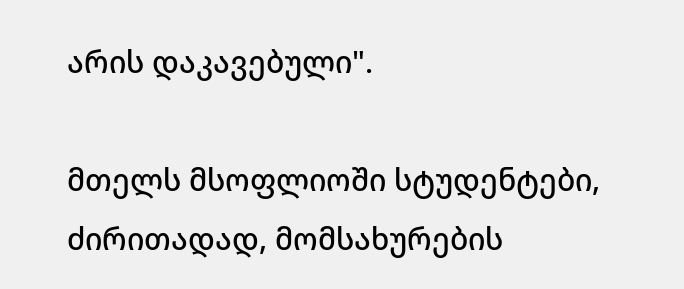არის დაკავებული".

მთელს მსოფლიოში სტუდენტები, ძირითადად, მომსახურების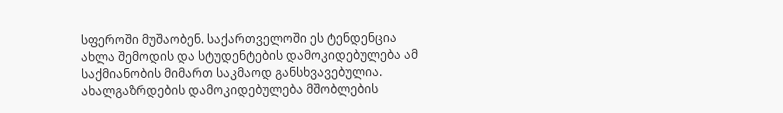სფეროში მუშაობენ. საქართველოში ეს ტენდენცია ახლა შემოდის და სტუდენტების დამოკიდებულება ამ საქმიანობის მიმართ საკმაოდ განსხვავებულია. ახალგაზრდების დამოკიდებულება მშობლების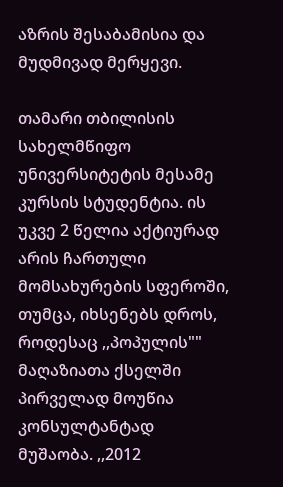აზრის შესაბამისია და მუდმივად მერყევი.

თამარი თბილისის სახელმწიფო უნივერსიტეტის მესამე კურსის სტუდენტია. ის უკვე 2 წელია აქტიურად არის ჩართული მომსახურების სფეროში, თუმცა, იხსენებს დროს, როდესაც ,,პოპულის"" მაღაზიათა ქსელში პირველად მოუწია კონსულტანტად მუშაობა. ,,2012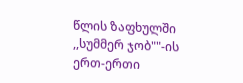წლის ზაფხულში ,,სუმმერ ჯობ""-ის ერთ-ერთი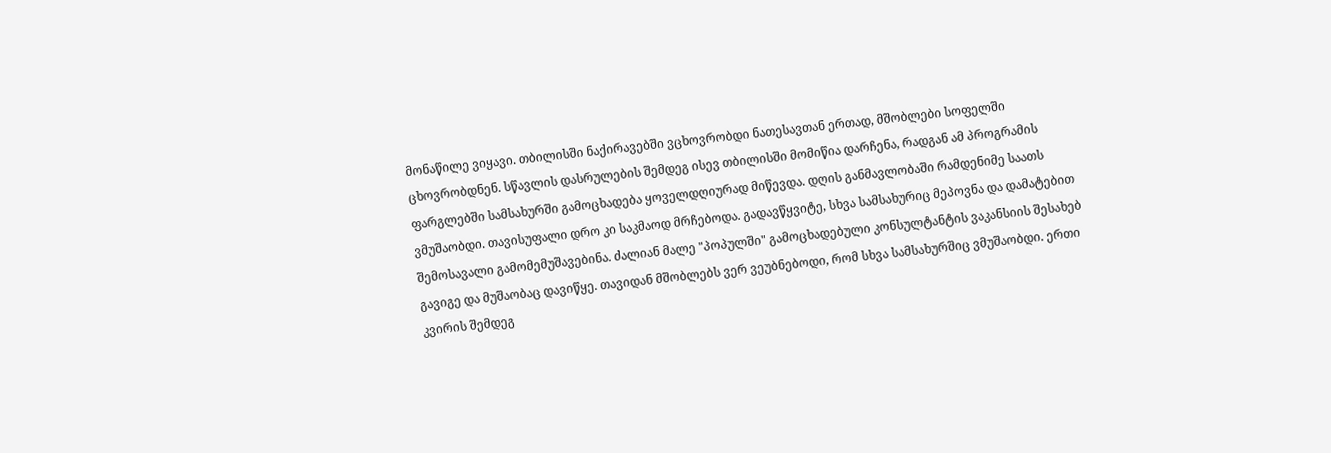მონაწილე ვიყავი. თბილისში ნაქირავებში ვცხოვრობდი ნათესავთან ერთად, მშობლები სოფელში ცხოვრობდნენ. სწავლის დასრულების შემდეგ ისევ თბილისში მომიწია დარჩენა, რადგან ამ პროგრამის ფარგლებში სამსახურში გამოცხადება ყოველდღიურად მიწევდა. დღის განმავლობაში რამდენიმე საათს ვმუშაობდი. თავისუფალი დრო კი საკმაოდ მრჩებოდა. გადავწყვიტე, სხვა სამსახურიც მეპოვნა და დამატებით შემოსავალი გამომემუშავებინა. ძალიან მალე "პოპულში" გამოცხადებული კონსულტანტის ვაკანსიის შესახებ გავიგე და მუშაობაც დავიწყე. თავიდან მშობლებს ვერ ვეუბნებოდი, რომ სხვა სამსახურშიც ვმუშაობდი. ერთი კვირის შემდეგ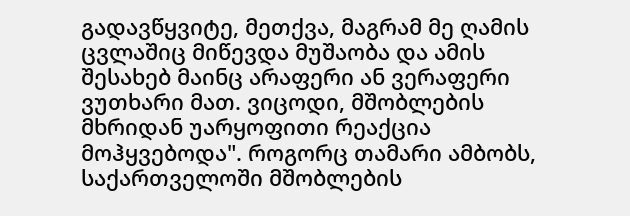გადავწყვიტე, მეთქვა, მაგრამ მე ღამის ცვლაშიც მიწევდა მუშაობა და ამის შესახებ მაინც არაფერი ან ვერაფერი ვუთხარი მათ. ვიცოდი, მშობლების მხრიდან უარყოფითი რეაქცია მოჰყვებოდა". როგორც თამარი ამბობს, საქართველოში მშობლების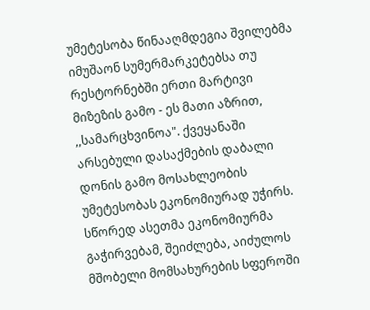უმეტესობა წინააღმდეგია შვილებმა იმუშაონ სუმერმარკეტებსა თუ რესტორნებში ერთი მარტივი მიზეზის გამო - ეს მათი აზრით, ,,სამარცხვინოა". ქვეყანაში არსებული დასაქმების დაბალი დონის გამო მოსახლეობის უმეტესობას ეკონომიურად უჭირს. სწორედ ასეთმა ეკონომიურმა გაჭირვებამ, შეიძლება, აიძულოს მშობელი მომსახურების სფეროში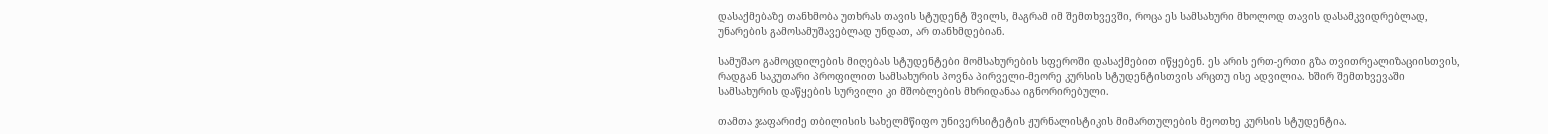დასაქმებაზე თანხმობა უთხრას თავის სტუდენტ შვილს, მაგრამ იმ შემთხვევში, როცა ეს სამსახური მხოლოდ თავის დასამკვიდრებლად, უნარების გამოსამუშავებლად უნდათ, არ თანხმდებიან.

სამუშაო გამოცდილების მიღებას სტუდენტები მომსახურების სფეროში დასაქმებით იწყებენ. ეს არის ერთ-ერთი გზა თვითრეალიზაციისთვის, რადგან საკუთარი პროფილით სამსახურის პოვნა პირველი-მეორე კურსის სტუდენტისთვის არცთუ ისე ადვილია. ხშირ შემთხვევაში სამსახურის დაწყების სურვილი კი მშობლების მხრიდანაა იგნორირებული.

თამთა ჯაფარიძე თბილისის სახელმწიფო უნივერსიტეტის ჟურნალისტიკის მიმართულების მეოთხე კურსის სტუდენტია.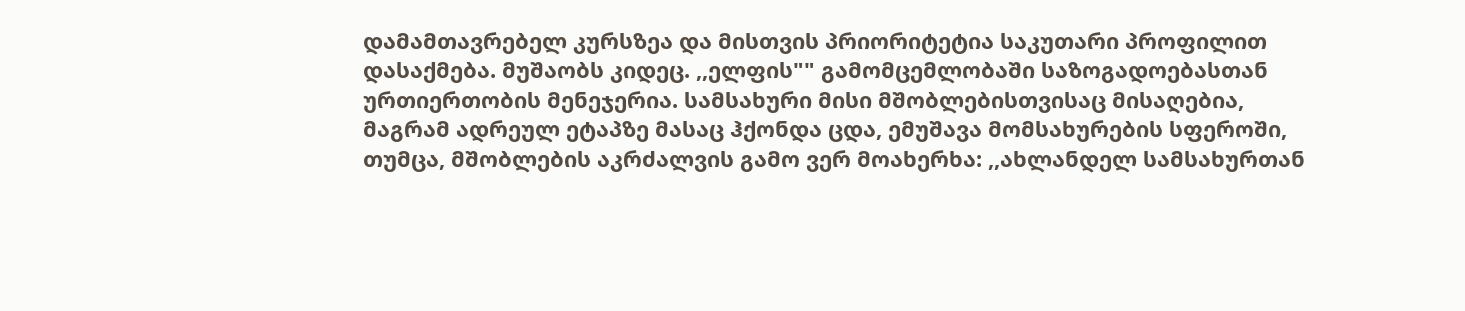დამამთავრებელ კურსზეა და მისთვის პრიორიტეტია საკუთარი პროფილით დასაქმება. მუშაობს კიდეც. ,,ელფის"" გამომცემლობაში საზოგადოებასთან ურთიერთობის მენეჯერია. სამსახური მისი მშობლებისთვისაც მისაღებია, მაგრამ ადრეულ ეტაპზე მასაც ჰქონდა ცდა, ემუშავა მომსახურების სფეროში, თუმცა, მშობლების აკრძალვის გამო ვერ მოახერხა: ,,ახლანდელ სამსახურთან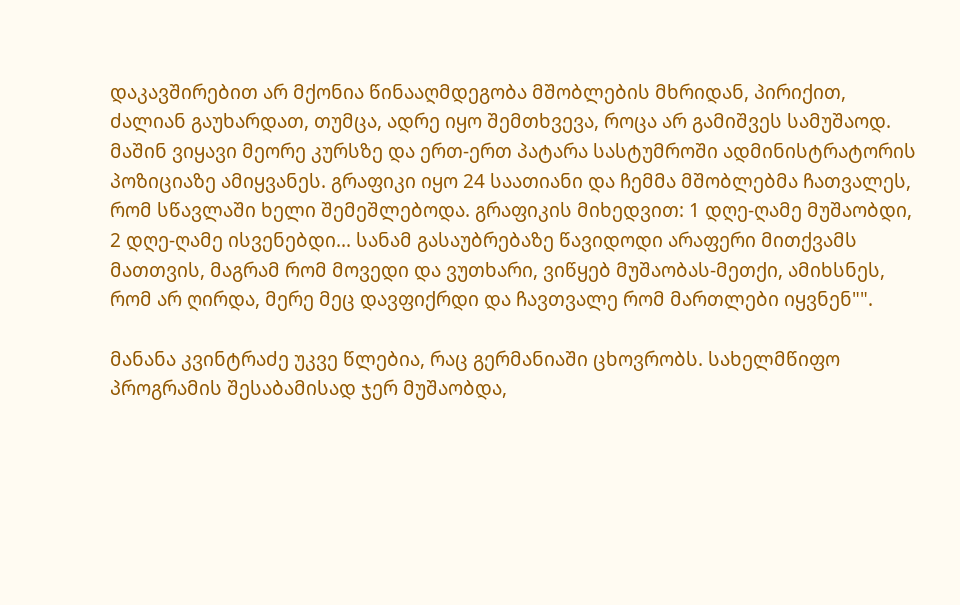დაკავშირებით არ მქონია წინააღმდეგობა მშობლების მხრიდან, პირიქით, ძალიან გაუხარდათ, თუმცა, ადრე იყო შემთხვევა, როცა არ გამიშვეს სამუშაოდ. მაშინ ვიყავი მეორე კურსზე და ერთ-ერთ პატარა სასტუმროში ადმინისტრატორის პოზიციაზე ამიყვანეს. გრაფიკი იყო 24 საათიანი და ჩემმა მშობლებმა ჩათვალეს, რომ სწავლაში ხელი შემეშლებოდა. გრაფიკის მიხედვით: 1 დღე-ღამე მუშაობდი, 2 დღე-ღამე ისვენებდი... სანამ გასაუბრებაზე წავიდოდი არაფერი მითქვამს მათთვის, მაგრამ რომ მოვედი და ვუთხარი, ვიწყებ მუშაობას-მეთქი, ამიხსნეს, რომ არ ღირდა, მერე მეც დავფიქრდი და ჩავთვალე რომ მართლები იყვნენ"".

მანანა კვინტრაძე უკვე წლებია, რაც გერმანიაში ცხოვრობს. სახელმწიფო პროგრამის შესაბამისად ჯერ მუშაობდა,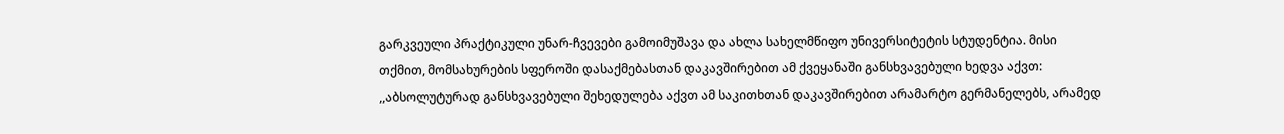გარკვეული პრაქტიკული უნარ-ჩვევები გამოიმუშავა და ახლა სახელმწიფო უნივერსიტეტის სტუდენტია. მისი თქმით, მომსახურების სფეროში დასაქმებასთან დაკავშირებით ამ ქვეყანაში განსხვავებული ხედვა აქვთ: ,,აბსოლუტურად განსხვავებული შეხედულება აქვთ ამ საკითხთან დაკავშირებით არამარტო გერმანელებს, არამედ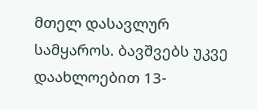მთელ დასავლურ სამყაროს. ბავშვებს უკვე დაახლოებით 13-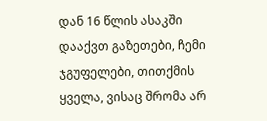დან 16 წლის ასაკში დააქვთ გაზეთები, ჩემი ჯგუფელები, თითქმის ყველა, ვისაც შრომა არ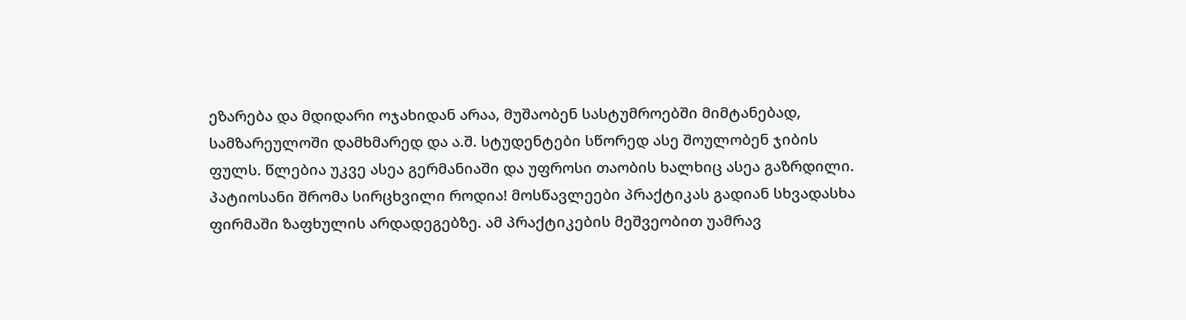ეზარება და მდიდარი ოჯახიდან არაა, მუშაობენ სასტუმროებში მიმტანებად, სამზარეულოში დამხმარედ და ა.შ. სტუდენტები სწორედ ასე შოულობენ ჯიბის ფულს. წლებია უკვე ასეა გერმანიაში და უფროსი თაობის ხალხიც ასეა გაზრდილი. პატიოსანი შრომა სირცხვილი როდია! მოსწავლეები პრაქტიკას გადიან სხვადასხა ფირმაში ზაფხულის არდადეგებზე. ამ პრაქტიკების მეშვეობით უამრავ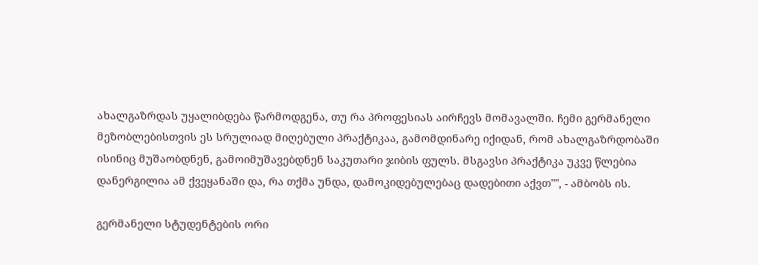ახალგაზრდას უყალიბდება წარმოდგენა, თუ რა პროფესიას აირჩევს მომავალში. ჩემი გერმანელი მეზობლებისთვის ეს სრულიად მიღებული პრაქტიკაა, გამომდინარე იქიდან, რომ ახალგაზრდობაში ისინიც მუშაობდნენ, გამოიმუშავებდნენ საკუთარი ჯიბის ფულს. მსგავსი პრაქტიკა უკვე წლებია დანერგილია ამ ქვეყანაში და, რა თქმა უნდა, დამოკიდებულებაც დადებითი აქვთ"", - ამბობს ის.

გერმანელი სტუდენტების ორი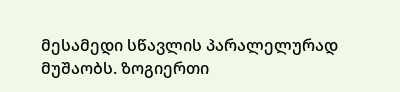მესამედი სწავლის პარალელურად მუშაობს. ზოგიერთი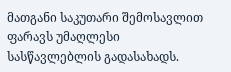მათგანი საკუთარი შემოსავლით ფარავს უმაღლესი სასწავლებლის გადასახადს.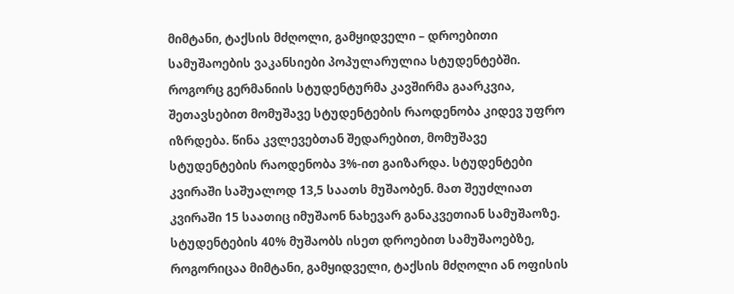მიმტანი, ტაქსის მძღოლი, გამყიდველი – დროებითი სამუშაოების ვაკანსიები პოპულარულია სტუდენტებში. როგორც გერმანიის სტუდენტურმა კავშირმა გაარკვია, შეთავსებით მომუშავე სტუდენტების რაოდენობა კიდევ უფრო იზრდება. წინა კვლევებთან შედარებით, მომუშავე სტუდენტების რაოდენობა 3%-ით გაიზარდა. სტუდენტები კვირაში საშუალოდ 13,5 საათს მუშაობენ. მათ შეუძლიათ კვირაში 15 საათიც იმუშაონ ნახევარ განაკვეთიან სამუშაოზე. სტუდენტების 40% მუშაობს ისეთ დროებით სამუშაოებზე, როგორიცაა მიმტანი, გამყიდველი, ტაქსის მძღოლი ან ოფისის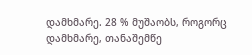დამხმარე. 28 % მუშაობს, როგორც დამხმარე, თანაშემწე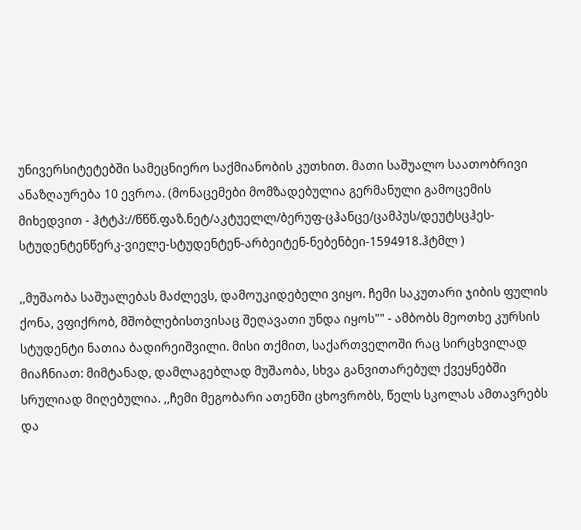უნივერსიტეტებში სამეცნიერო საქმიანობის კუთხით. მათი საშუალო საათობრივი ანაზღაურება 10 ევროა. (მონაცემები მომზადებულია გერმანული გამოცემის მიხედვით - ჰტტპ://წწწ.ფაზ.ნეტ/აკტუელლ/ბერუფ-ცჰანცე/ცამპუს/დეუტსცჰეს-სტუდენტენწერკ-ვიელე-სტუდენტენ-არბეიტენ-ნებენბეი-1594918.ჰტმლ )

,,მუშაობა საშუალებას მაძლევს, დამოუკიდებელი ვიყო. ჩემი საკუთარი ჯიბის ფულის ქონა, ვფიქრობ, მშობლებისთვისაც შეღავათი უნდა იყოს"" - ამბობს მეოთხე კურსის სტუდენტი ნათია ბადირეიშვილი. მისი თქმით, საქართველოში რაც სირცხვილად მიაჩნიათ: მიმტანად, დამლაგებლად მუშაობა, სხვა განვითარებულ ქვეყნებში სრულიად მიღებულია. ,,ჩემი მეგობარი ათენში ცხოვრობს, წელს სკოლას ამთავრებს და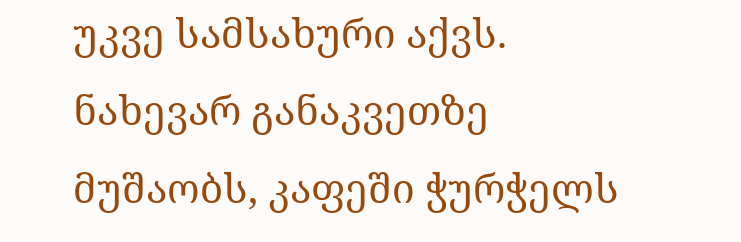უკვე სამსახური აქვს. ნახევარ განაკვეთზე მუშაობს, კაფეში ჭურჭელს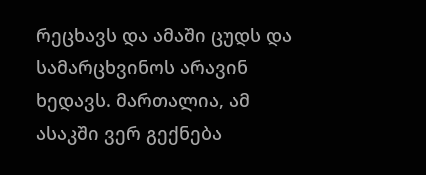რეცხავს და ამაში ცუდს და სამარცხვინოს არავინ ხედავს. მართალია, ამ ასაკში ვერ გექნება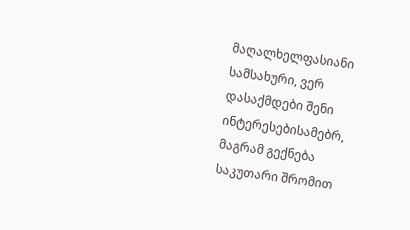მაღალხელფასიანი სამსახური, ვერ დასაქმდები შენი ინტერესებისამებრ, მაგრამ გექნება საკუთარი შრომით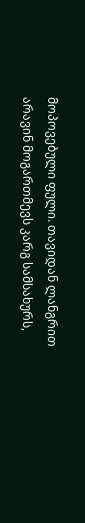მოპოვებული ფული. თავიდან ლანგრით არავინ მოგართმევს კარგ სამსახურს,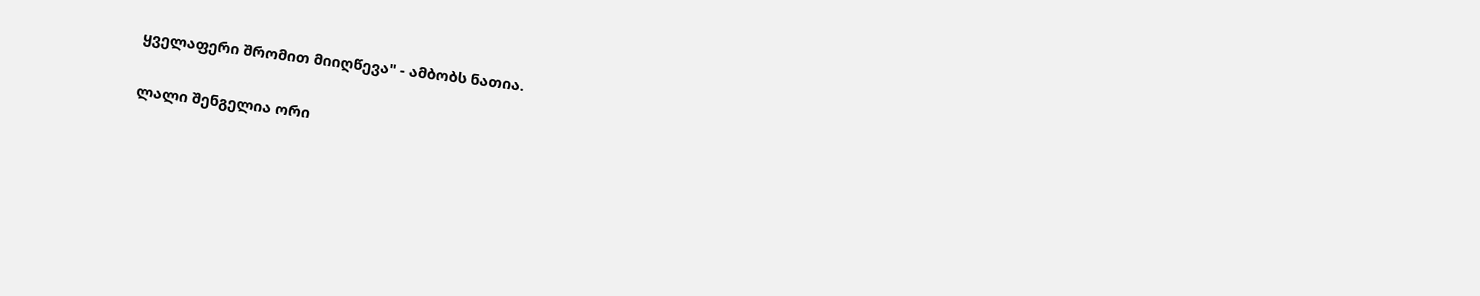ყველაფერი შრომით მიიღწევა" - ამბობს ნათია.

ლალი შენგელია ორი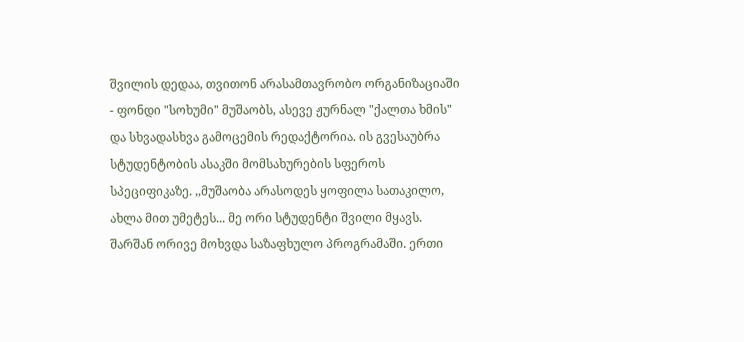შვილის დედაა, თვითონ არასამთავრობო ორგანიზაციაში - ფონდი "სოხუმი" მუშაობს, ასევე ჟურნალ "ქალთა ხმის" და სხვადასხვა გამოცემის რედაქტორია. ის გვესაუბრა სტუდენტობის ასაკში მომსახურების სფეროს სპეციფიკაზე. ,,მუშაობა არასოდეს ყოფილა სათაკილო, ახლა მით უმეტეს... მე ორი სტუდენტი შვილი მყავს. შარშან ორივე მოხვდა საზაფხულო პროგრამაში. ერთი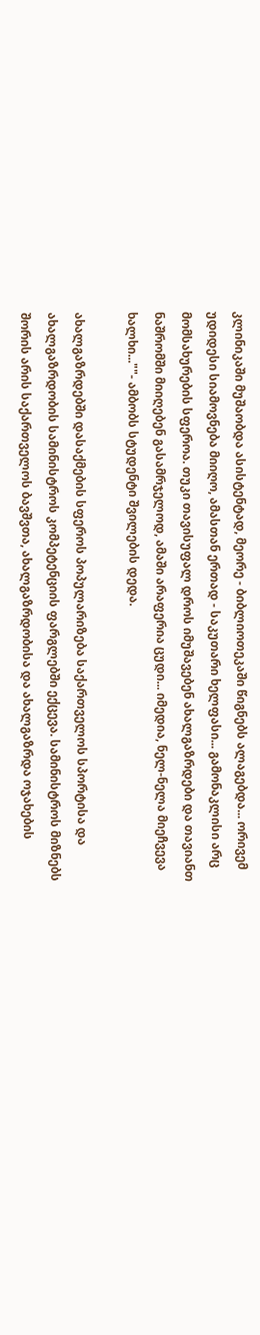კლინიკაში მუშაობდა ასისტენტად, მეორე - ბიბლიოთეკაში წიგნებს ალაგებდა... ორივემ უდიდესი სიამოვნება მიიღო, ამასთან ერთად - საკუთარი ხელფასი... გამონაკლისი არც მომსახურების სფეროა. თუკი თავისუფალ დროს იმუშავებენ ახალგაზრდები და თავიანთ ნაშრომში მიიღებენ გასამრჯელოდ, ამაში არაფერია ცუდი... იმედია, ნელ-ნელა მიეჩვევა ხალხი...""- ამბობს სტუდენტი შვილების დედა.

ახალგაზრდებში დასაქმების სფეროს პოპულარიზება საქართველოს სპორტისა და ახალგაზრდობის სამინისტროს კომპეტენციის ფარგლებში ექცევა. სამინისტროს მიზნებს შორის არის საქართველოს ბავშვთა, ახალგაზრდობისა და ახალგაზრდა ოჯახების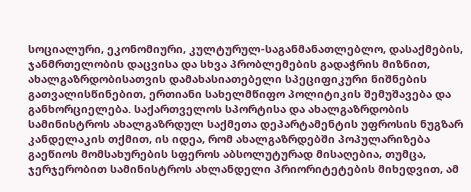სოციალური, ეკონომიური, კულტურულ-საგანმანათლებლო, დასაქმების, ჯანმრთელობის დაცვისა და სხვა პრობლემების გადაჭრის მიზნით, ახალგაზრდობისათვის დამახასიათებელი სპეციფიკური ნიშნების გათვალისწინებით, ერთიანი სახელმწიფო პოლიტიკის შემუშავება და განხორციელება. საქართველოს სპორტისა და ახალგაზრდობის სამინისტროს ახალგაზრდულ საქმეთა დეპარტამენტის უფროსის ნუგზარ კანდელაკის თქმით, ის იდეა, რომ ახალგაზრდებში პოპულარიზება გაეწიოს მომსახურების სფეროს აბსოლუტურად მისაღებია, თუმცა, ჯერჯერობით სამინისტროს ახლანდელი პრიორიტეტების მიხედვით, ამ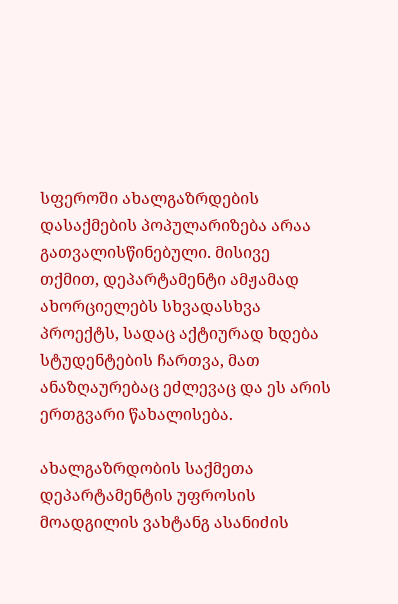სფეროში ახალგაზრდების დასაქმების პოპულარიზება არაა გათვალისწინებული. მისივე თქმით, დეპარტამენტი ამჟამად ახორციელებს სხვადასხვა პროექტს, სადაც აქტიურად ხდება სტუდენტების ჩართვა, მათ ანაზღაურებაც ეძლევაც და ეს არის ერთგვარი წახალისება.

ახალგაზრდობის საქმეთა დეპარტამენტის უფროსის მოადგილის ვახტანგ ასანიძის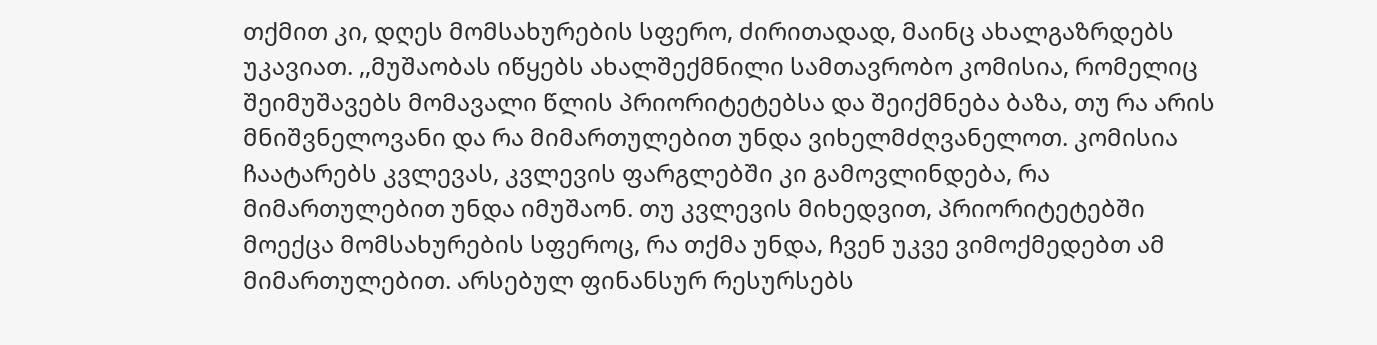თქმით კი, დღეს მომსახურების სფერო, ძირითადად, მაინც ახალგაზრდებს უკავიათ. ,,მუშაობას იწყებს ახალშექმნილი სამთავრობო კომისია, რომელიც შეიმუშავებს მომავალი წლის პრიორიტეტებსა და შეიქმნება ბაზა, თუ რა არის მნიშვნელოვანი და რა მიმართულებით უნდა ვიხელმძღვანელოთ. კომისია ჩაატარებს კვლევას, კვლევის ფარგლებში კი გამოვლინდება, რა მიმართულებით უნდა იმუშაონ. თუ კვლევის მიხედვით, პრიორიტეტებში მოექცა მომსახურების სფეროც, რა თქმა უნდა, ჩვენ უკვე ვიმოქმედებთ ამ მიმართულებით. არსებულ ფინანსურ რესურსებს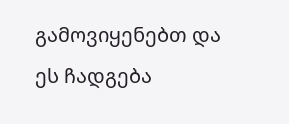გამოვიყენებთ და ეს ჩადგება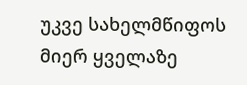უკვე სახელმწიფოს მიერ ყველაზე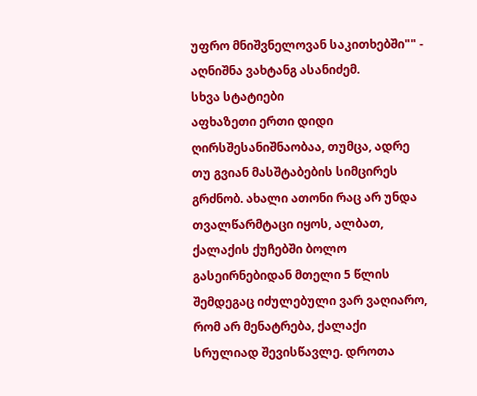უფრო მნიშვნელოვან საკითხებში"" - აღნიშნა ვახტანგ ასანიძემ.
სხვა სტატიები
აფხაზეთი ერთი დიდი ღირსშესანიშნაობაა, თუმცა, ადრე თუ გვიან მასშტაბების სიმცირეს გრძნობ. ახალი ათონი რაც არ უნდა თვალწარმტაცი იყოს, ალბათ, ქალაქის ქუჩებში ბოლო გასეირნებიდან მთელი 5 წლის შემდეგაც იძულებული ვარ ვაღიარო, რომ არ მენატრება, ქალაქი სრულიად შევისწავლე. დროთა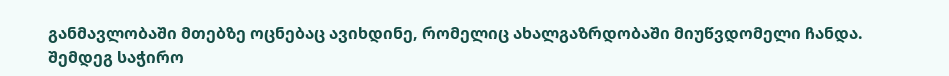განმავლობაში მთებზე ოცნებაც ავიხდინე, რომელიც ახალგაზრდობაში მიუწვდომელი ჩანდა. შემდეგ საჭირო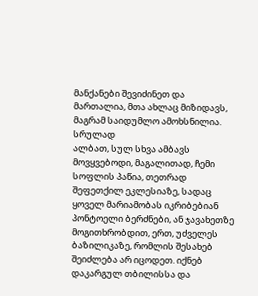მანქანები შევიძინეთ და მართალია, მთა ახლაც მიზიდავს, მაგრამ საიდუმლო ამოხსნილია.
სრულად
ალბათ, სულ სხვა ამბავს მოვყვებოდი, მაგალითად, ჩემი სოფლის პაწია, თეთრად შეფეთქილ ეკლესიაზე, სადაც ყოველ მარიამობას იკრიბებიან პონტოელი ბერძნები, ან ჯავახეთზე მოგითხრობდით, ერთ, უძველეს ბაზილიკაზე, რომლის შესახებ შეიძლება არ იცოდეთ. იქნებ დაკარგულ თბილისსა და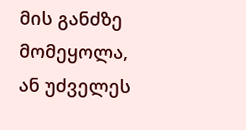მის განძზე მომეყოლა, ან უძველეს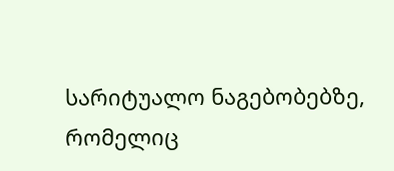სარიტუალო ნაგებობებზე, რომელიც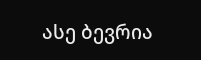ასე ბევრია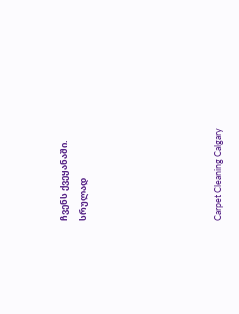ჩვენს ქვეყანაში.
სრულად






Carpet Cleaning Calgary